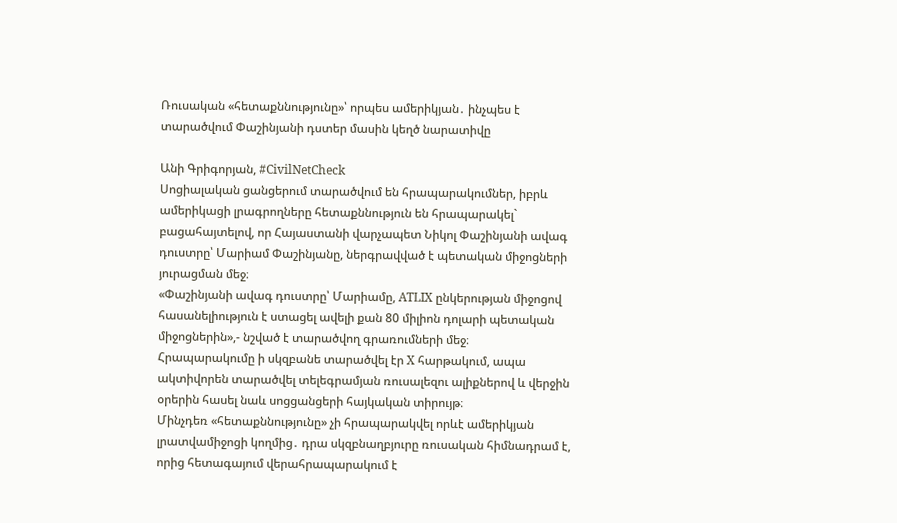Ռուսական «հետաքննությունը»՝ որպես ամերիկյան․ ինչպես է տարածվում Փաշինյանի դստեր մասին կեղծ նարատիվը

Անի Գրիգորյան, #CivilNetCheck
Սոցիալական ցանցերում տարածվում են հրապարակումներ, իբրև ամերիկացի լրագրողները հետաքննություն են հրապարակել` բացահայտելով, որ Հայաստանի վարչապետ Նիկոլ Փաշինյանի ավագ դուստրը՝ Մարիամ Փաշինյանը, ներգրավված է պետական միջոցների յուրացման մեջ։
«Փաշինյանի ավագ դուստրը՝ Մարիամը, ATLIX ընկերության միջոցով հասանելիություն է ստացել ավելի քան 80 միլիոն դոլարի պետական միջոցներին»,- նշված է տարածվող գրառումների մեջ։
Հրապարակումը ի սկզբանե տարածվել էր X հարթակում, ապա ակտիվորեն տարածվել տելեգրամյան ռուսալեզու ալիքներով և վերջին օրերին հասել նաև սոցցանցերի հայկական տիրույթ։
Մինչդեռ «հետաքննությունը» չի հրապարակվել որևէ ամերիկյան լրատվամիջոցի կողմից․ դրա սկզբնաղբյուրը ռուսական հիմնադրամ է, որից հետագայում վերահրապարակում է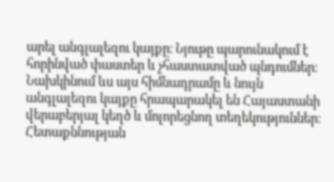արել անգլալեզու կայքը։ Նյութը պարունակում է հորինված փաստեր և չհաստատված պնդումներ։ Նախկինում ևս այս հիմնադրամը և նույն անգլալեզու կայքը հրապարակել են Հայաստանի վերաբերյալ կեղծ և մոլորեցնող տեղեկություններ։
Հետաքննության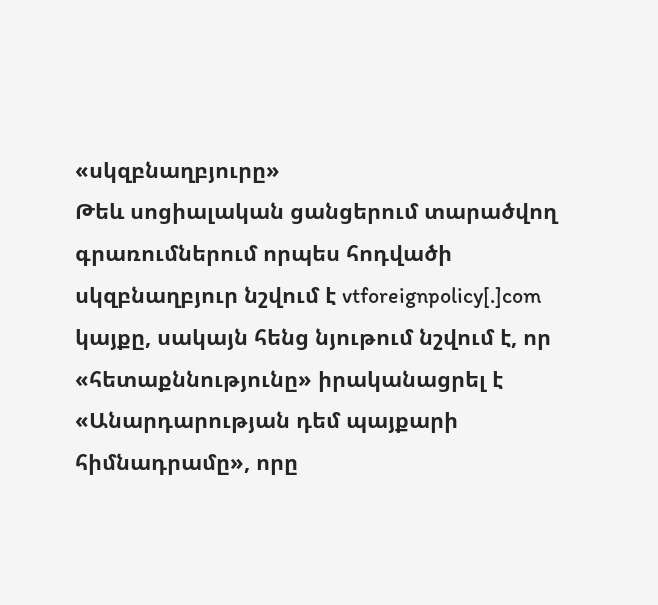«սկզբնաղբյուրը»
Թեև սոցիալական ցանցերում տարածվող գրառումներում որպես հոդվածի սկզբնաղբյուր նշվում է vtforeignpolicy[.]com կայքը, սակայն հենց նյութում նշվում է, որ «հետաքննությունը» իրականացրել է «Անարդարության դեմ պայքարի հիմնադրամը», որը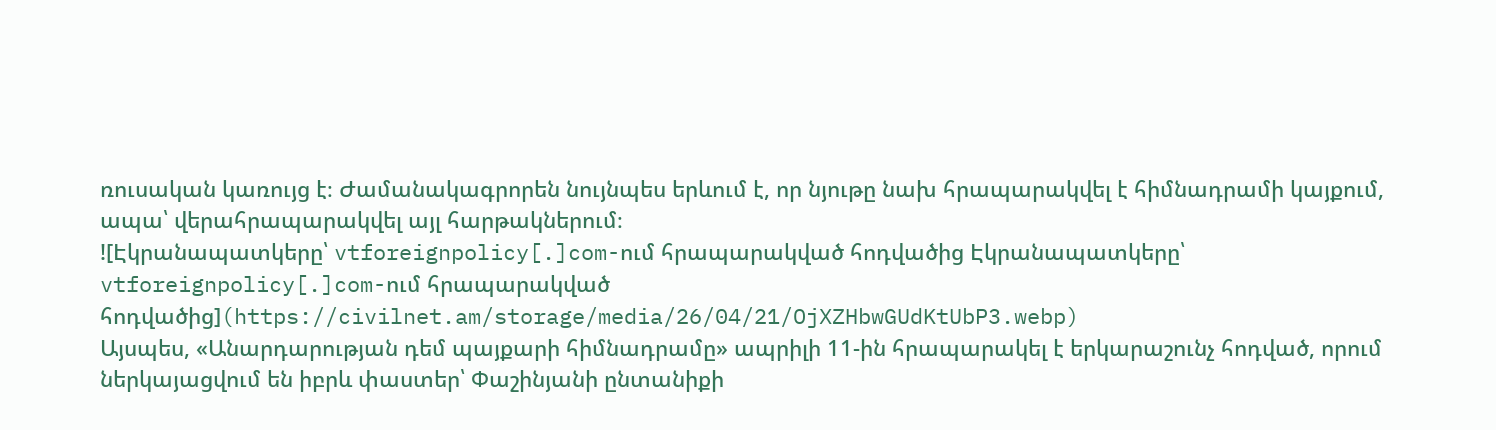ռուսական կառույց է։ Ժամանակագրորեն նույնպես երևում է, որ նյութը նախ հրապարակվել է հիմնադրամի կայքում, ապա՝ վերահրապարակվել այլ հարթակներում։
![Էկրանապատկերը՝ vtforeignpolicy[.]com-ում հրապարակված հոդվածից Էկրանապատկերը՝ vtforeignpolicy[.]com-ում հրապարակված հոդվածից](https://civilnet.am/storage/media/26/04/21/OjXZHbwGUdKtUbP3.webp)
Այսպես, «Անարդարության դեմ պայքարի հիմնադրամը» ապրիլի 11-ին հրապարակել է երկարաշունչ հոդված, որում ներկայացվում են իբրև փաստեր՝ Փաշինյանի ընտանիքի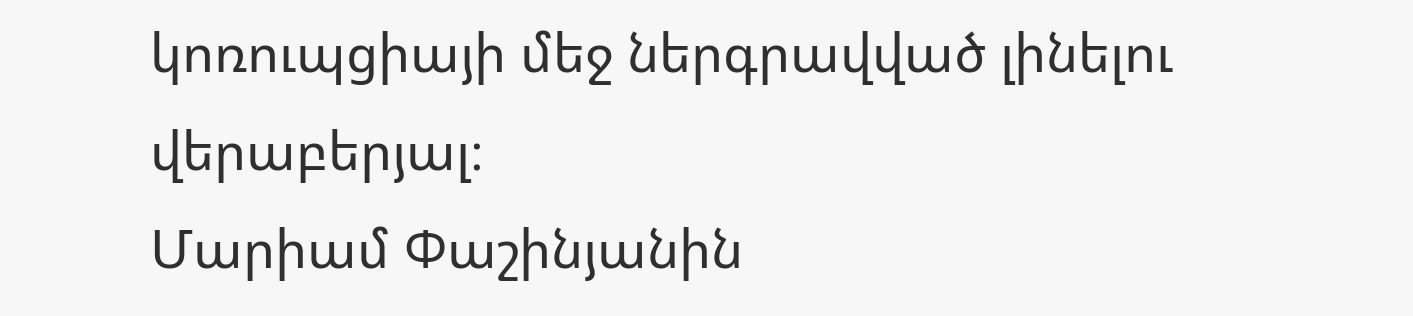կոռուպցիայի մեջ ներգրավված լինելու վերաբերյալ։
Մարիամ Փաշինյանին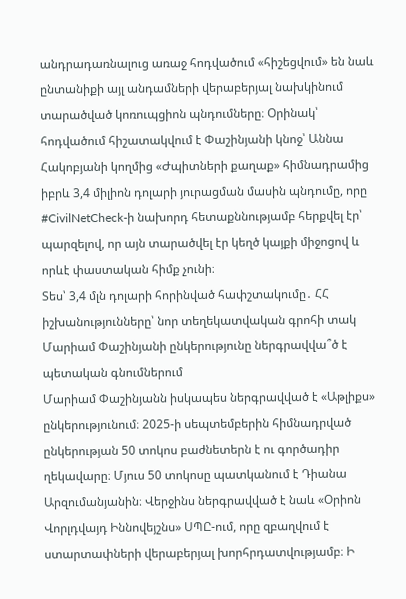անդրադառնալուց առաջ հոդվածում «հիշեցվում» են նաև ընտանիքի այլ անդամների վերաբերյալ նախկինում տարածված կոռուպցիոն պնդումները։ Օրինակ՝ հոդվածում հիշատակվում է Փաշինյանի կնոջ՝ Աննա Հակոբյանի կողմից «Ժպիտների քաղաք» հիմնադրամից իբրև 3,4 միլիոն դոլարի յուրացման մասին պնդումը, որը #CivilNetCheck-ի նախորդ հետաքննությամբ հերքվել էր՝ պարզելով, որ այն տարածվել էր կեղծ կայքի միջոցով և որևէ փաստական հիմք չունի։
Տես՝ 3,4 մլն դոլարի հորինված հափշտակումը․ ՀՀ իշխանությունները՝ նոր տեղեկատվական գրոհի տակ
Մարիամ Փաշինյանի ընկերությունը ներգրավվա՞ծ է պետական գնումներում
Մարիամ Փաշինյանն իսկապես ներգրավված է «Աթլիքս» ընկերությունում։ 2025-ի սեպտեմբերին հիմնադրված ընկերության 50 տոկոս բաժնետերն է ու գործադիր ղեկավարը։ Մյուս 50 տոկոսը պատկանում է Դիանա Արզումանյանին։ Վերջինս ներգրավված է նաև «Օրիոն Վորլդվայդ Իննովեյշնս» ՍՊԸ-ում, որը զբաղվում է ստարտափների վերաբերյալ խորհրդատվությամբ։ Ի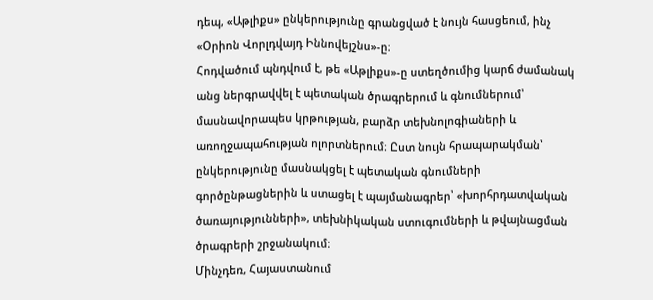դեպ, «Աթլիքս» ընկերությունը գրանցված է նույն հասցեում, ինչ «Օրիոն Վորլդվայդ Իննովեյշնս»-ը։
Հոդվածում պնդվում է, թե «Աթլիքս»-ը ստեղծումից կարճ ժամանակ անց ներգրավվել է պետական ծրագրերում և գնումներում՝ մասնավորապես կրթության, բարձր տեխնոլոգիաների և առողջապահության ոլորտներում։ Ըստ նույն հրապարակման՝ ընկերությունը մասնակցել է պետական գնումների գործընթացներին և ստացել է պայմանագրեր՝ «խորհրդատվական ծառայությունների», տեխնիկական ստուգումների և թվայնացման ծրագրերի շրջանակում։
Մինչդեռ, Հայաստանում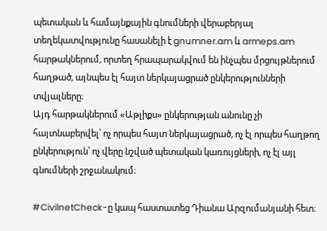պետական և համայնքային գնումների վերաբերյալ տեղեկատվությունը հասանելի է gnumner.am և armeps.am հարթակներում, որտեղ հրապարակվում են ինչպես մրցույթներում հաղթած, այնպես էլ հայտ ներկայացրած ընկերությունների տվյալները։
Այդ հարթակներում «Աթլիքս» ընկերության անունը չի հայտնաբերվել՝ ոչ որպես հայտ ներկայացրած, ոչ էլ որպես հաղթող ընկերություն՝ ոչ վերը նշված պետական կառույցների, ոչ էլ այլ գնումների շրջանակում։

#CivilnetCheck-ը կապ հաստատեց Դիանա Արզումանյանի հետ։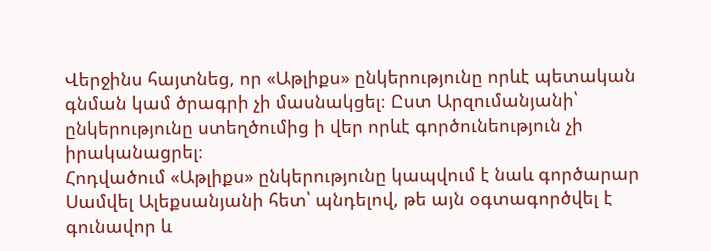Վերջինս հայտնեց, որ «Աթլիքս» ընկերությունը որևէ պետական գնման կամ ծրագրի չի մասնակցել։ Ըստ Արզումանյանի՝ ընկերությունը ստեղծումից ի վեր որևէ գործունեություն չի իրականացրել։
Հոդվածում «Աթլիքս» ընկերությունը կապվում է նաև գործարար Սամվել Ալեքսանյանի հետ՝ պնդելով, թե այն օգտագործվել է գունավոր և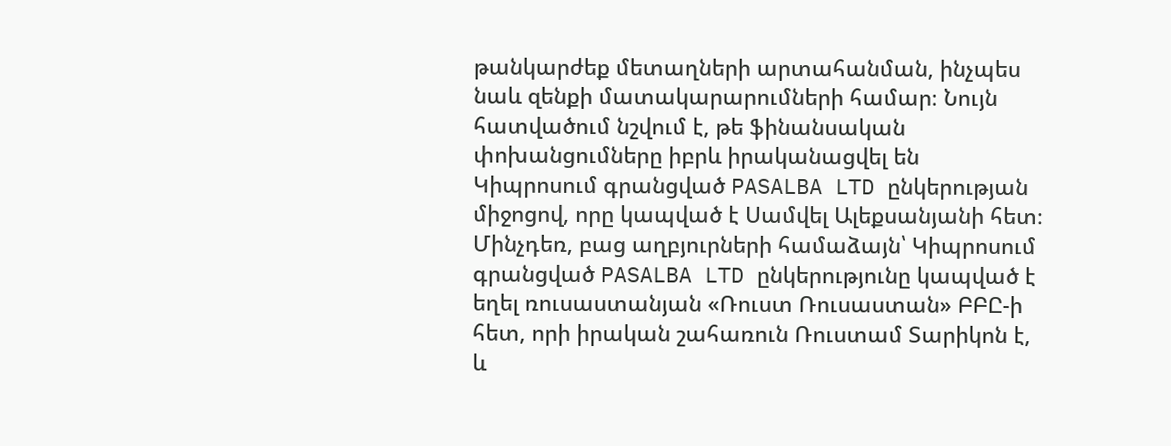թանկարժեք մետաղների արտահանման, ինչպես նաև զենքի մատակարարումների համար։ Նույն հատվածում նշվում է, թե ֆինանսական փոխանցումները իբրև իրականացվել են Կիպրոսում գրանցված PASALBA LTD ընկերության միջոցով, որը կապված է Սամվել Ալեքսանյանի հետ։ Մինչդեռ, բաց աղբյուրների համաձայն՝ Կիպրոսում գրանցված PASALBA LTD ընկերությունը կապված է եղել ռուսաստանյան «Ռուստ Ռուսաստան» ԲԲԸ-ի հետ, որի իրական շահառուն Ռուստամ Տարիկոն է, և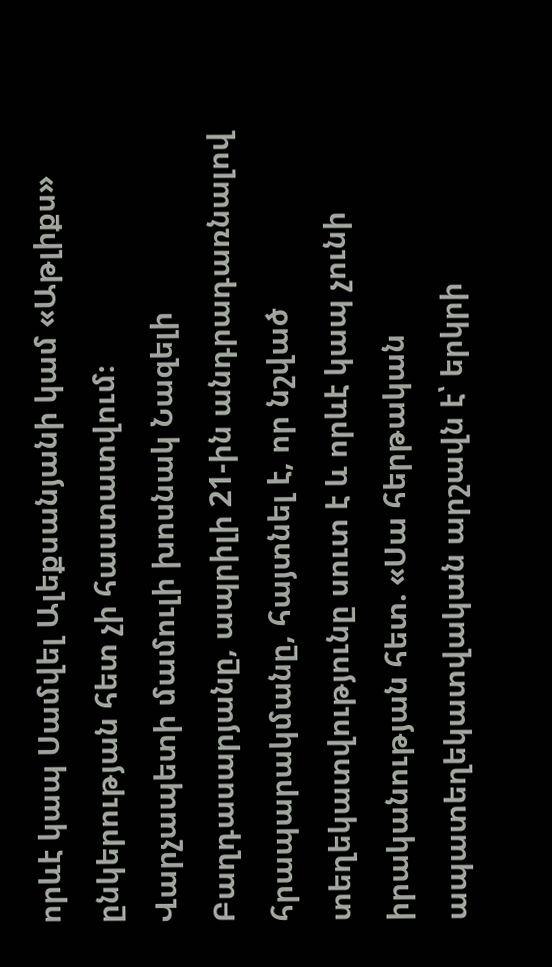որևէ կապ Սամվել Ալեքսանյանի կամ «Աթլիքս» ընկերության հետ չի հաստատվում։
Վարչապետի մամուլի խոսնակ Նազելի Բաղդասարյանը, ապրիլի 21-ին անդրադառնալով հրապարակմանը, հայտնել է, որ նշված տեղեկատվությունը սուտ է և որևէ կապ չունի իրականության հետ. «Սա հերթական ապատեղեկատվական արշավն է՝ երկրի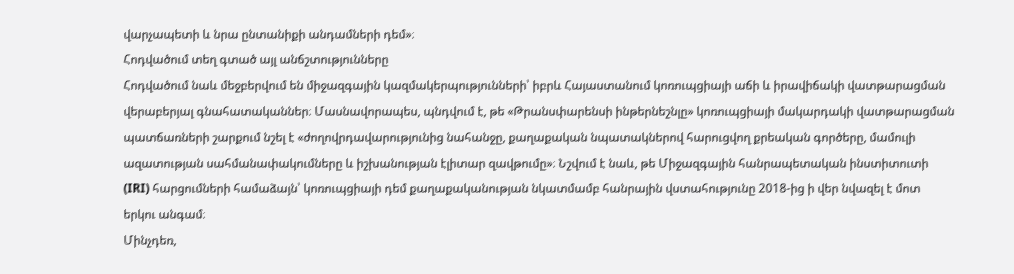վարչապետի և նրա ընտանիքի անդամների դեմ»։
Հոդվածում տեղ գտած այլ անճշտությունները
Հոդվածում նաև մեջբերվում են միջազգային կազմակերպությունների՝ իբրև Հայաստանում կոռուպցիայի աճի և իրավիճակի վատթարացման վերաբերյալ գնահատականներ։ Մասնավորապես, պնդվում է, թե «Թրանսփարենսի ինթերնեշնլը» կոռուպցիայի մակարդակի վատթարացման պատճառների շարքում նշել է «ժողովրդավարությունից նահանջը, քաղաքական նպատակներով հարուցվող քրեական գործերը, մամուլի ազատության սահմանափակումները և իշխանության էլիտար զավթումը»։ Նշվում է նաև, թե Միջազգային հանրապետական ինստիտուտի (IRI) հարցումների համաձայն՝ կոռուպցիայի դեմ քաղաքականության նկատմամբ հանրային վստահությունը 2018-ից ի վեր նվազել է մոտ երկու անգամ։
Մինչդեռ,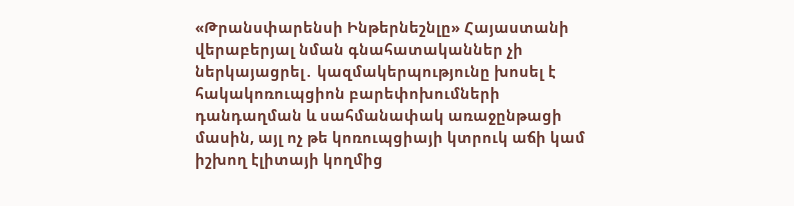«Թրանսփարենսի Ինթերնեշնլը» Հայաստանի վերաբերյալ նման գնահատականներ չի ներկայացրել․ կազմակերպությունը խոսել է հակակոռուպցիոն բարեփոխումների դանդաղման և սահմանափակ առաջընթացի մասին, այլ ոչ թե կոռուպցիայի կտրուկ աճի կամ իշխող էլիտայի կողմից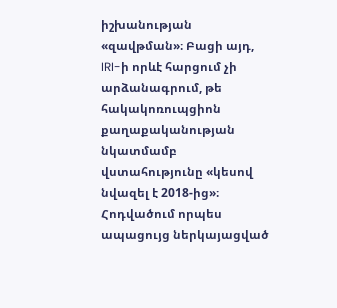իշխանության «զավթման»։ Բացի այդ, IRI-ի որևէ հարցում չի արձանագրում, թե հակակոռուպցիոն քաղաքականության նկատմամբ վստահությունը «կեսով նվազել է 2018-ից»։
Հոդվածում որպես ապացույց ներկայացված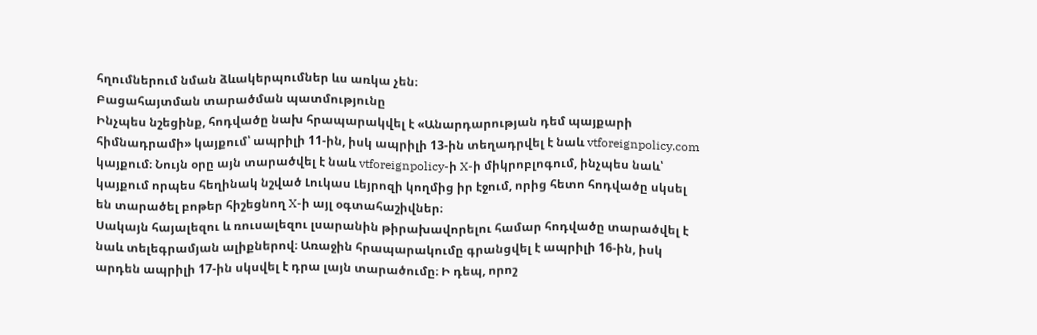հղումներում նման ձևակերպումներ ևս առկա չեն։
Բացահայտման տարածման պատմությունը
Ինչպես նշեցինք, հոդվածը նախ հրապարակվել է «Անարդարության դեմ պայքարի հիմնադրամի» կայքում՝ ապրիլի 11-ին, իսկ ապրիլի 13-ին տեղադրվել է նաև vtforeignpolicy.com կայքում։ Նույն օրը այն տարածվել է նաև vtforeignpolicy-ի X-ի միկրոբլոգում, ինչպես նաև՝ կայքում որպես հեղինակ նշված Լուկաս Լեյրոզի կողմից իր էջում, որից հետո հոդվածը սկսել են տարածել բոթեր հիշեցնող X-ի այլ օգտահաշիվներ։
Սակայն հայալեզու և ռուսալեզու լսարանին թիրախավորելու համար հոդվածը տարածվել է նաև տելեգրամյան ալիքներով։ Առաջին հրապարակումը գրանցվել է ապրիլի 16-ին, իսկ արդեն ապրիլի 17-ին սկսվել է դրա լայն տարածումը։ Ի դեպ, որոշ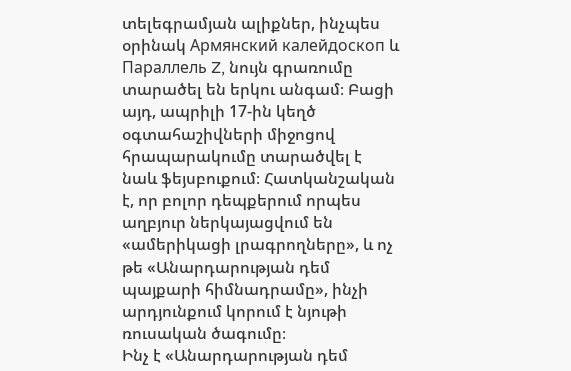տելեգրամյան ալիքներ, ինչպես օրինակ Армянский калейдоскоп և Параллель Z, նույն գրառումը տարածել են երկու անգամ։ Բացի այդ, ապրիլի 17-ին կեղծ օգտահաշիվների միջոցով հրապարակումը տարածվել է նաև ֆեյսբուքում։ Հատկանշական է, որ բոլոր դեպքերում որպես աղբյուր ներկայացվում են «ամերիկացի լրագրողները», և ոչ թե «Անարդարության դեմ պայքարի հիմնադրամը», ինչի արդյունքում կորում է նյութի ռուսական ծագումը։
Ինչ է «Անարդարության դեմ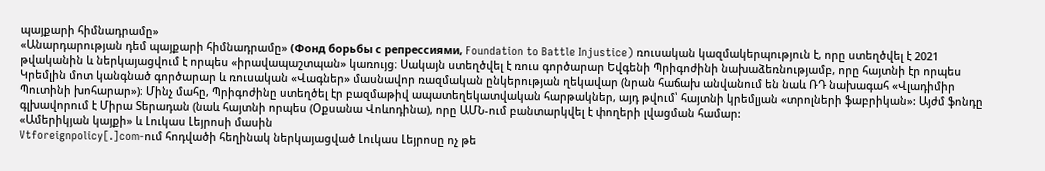պայքարի հիմնադրամը»
«Անարդարության դեմ պայքարի հիմնադրամը» (Фонд борьбы с репрессиями, Foundation to Battle Injustice) ռուսական կազմակերպություն է, որը ստեղծվել է 2021 թվականին և ներկայացվում է որպես «իրավապաշտպան» կառույց։ Սակայն ստեղծվել է ռուս գործարար Եվգենի Պրիգոժինի նախաձեռնությամբ, որը հայտնի էր որպես Կրեմլին մոտ կանգնած գործարար և ռուսական «Վագներ» մասնավոր ռազմական ընկերության ղեկավար (նրան հաճախ անվանում են նաև ՌԴ նախագահ «Վլադիմիր Պուտինի խոհարար»)։ Մինչ մահը, Պրիգոժինը ստեղծել էր բազմաթիվ ապատեղեկատվական հարթակներ, այդ թվում՝ հայտնի կրեմլյան «տրոլների ֆաբրիկան»: Այժմ ֆոնդը գլխավորում է Միրա Տերադան (նաև հայտնի որպես (Օքսանա Վոևոդինա), որը ԱՄՆ-ում բանտարկվել է փողերի լվացման համար:
«Ամերիկյան կայքի» և Լուկաս Լեյրոսի մասին
Vtforeignpolicy[.]com-ում հոդվածի հեղինակ ներկայացված Լուկաս Լեյրոսը ոչ թե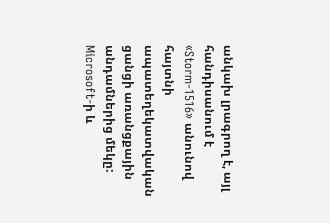անկախ լրագրող է, այլ հանդիսանում է «Storm-1516» անունով հայտնի ապատեղեկատվական ցանցի առանցքային անդամներից մեկը: Microsoft-ի և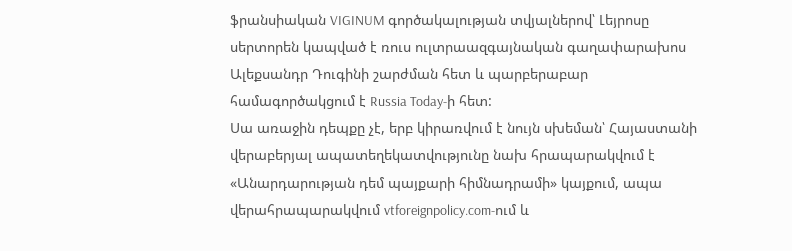ֆրանսիական VIGINUM գործակալության տվյալներով՝ Լեյրոսը սերտորեն կապված է ռուս ուլտրաազգայնական գաղափարախոս Ալեքսանդր Դուգինի շարժման հետ և պարբերաբար համագործակցում է Russia Today-ի հետ:
Սա առաջին դեպքը չէ, երբ կիրառվում է նույն սխեման՝ Հայաստանի վերաբերյալ ապատեղեկատվությունը նախ հրապարակվում է «Անարդարության դեմ պայքարի հիմնադրամի» կայքում, ապա վերահրապարակվում vtforeignpolicy.com-ում և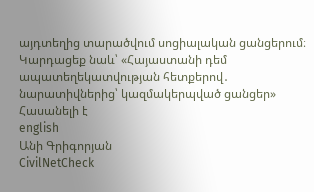այդտեղից տարածվում սոցիալական ցանցերում։
Կարդացեք նաև՝ «Հայաստանի դեմ ապատեղեկատվության հետքերով․ նարատիվներից՝ կազմակերպված ցանցեր»
Հասանելի է
english
Անի Գրիգորյան
CivilNetCheck